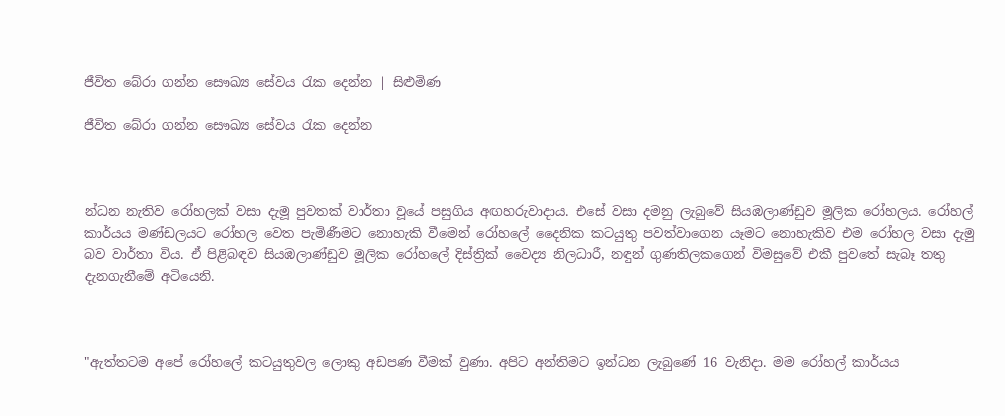ජීවිත බේරා ගන්න සෞඛ්‍ය සේවය රැක දෙන්න | සිළුමිණ

ජීවිත බේරා ගන්න සෞඛ්‍ය සේවය රැක දෙන්න



න්ධන නැතිව රෝහලක් වසා දැමූ පුවතක් වාර්තා වූයේ පසුගිය අඟහරුවාදාය. එසේ වසා දමනු ලැබුවේ සියඹලාණ්ඩුව මූලික රෝහලය. රෝහල් කාර්යය මණ්ඩලයට රෝහල වෙත පැමිණීමට නොහැකි වීමෙන් රෝහලේ දෛනික කටයුතු පවත්වාගෙන යෑමට නොහැකිව එම රෝහල වසා දැමු බව වාර්තා විය. ඒ පිළිබඳව සියඹලාණ්ඩුව මූලික රෝහලේ දිස්ත්‍රික් වෛද්‍ය නිලධාරී, නඳුන් ගුණතිලකගෙන් විමසුවේ එකී පුවතේ සැබෑ තතු දැනගැනීමේ අටියෙනි.



"ඇත්තටම අපේ රෝහලේ කටයුතුවල ලොකු අඩපණ වීමක් වුණා. අපිට අන්තිමට ඉන්ධන ලැබුණේ 16 වැනිදා. මම රෝහල් කාර්යය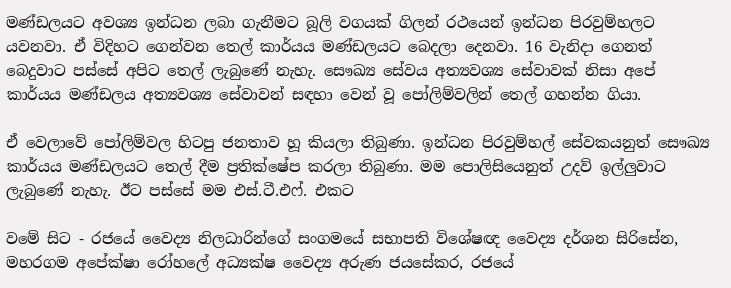මණ්ඩලයට අවශ්‍ය ඉන්ධන ලබා ගැනීමට බූලි වගයක් ගිලන් රථයෙන් ඉන්ධන පිරවුම්හලට යවනවා. ඒ විදිහට ගෙන්වන තෙල් කාර්යය මණ්ඩලයට බෙදලා දෙනවා. 16 වැනිදා ගෙනත් බෙදුවාට පස්සේ අපිට තෙල් ලැබුණේ නැහැ. සෞඛ්‍ය සේවය අත්‍යවශ්‍ය සේවාවක් නිසා අපේ කාර්යය මණ්ඩලය අත්‍යවශ්‍ය සේවාවන් සඳහා වෙන් වූ පෝලිම්වලින් තෙල් ගහන්න ගියා.

ඒ වෙලාවේ පෝලිම්වල හිටපු ජනතාව හූ කියලා තිබුණා. ඉන්ධන පිරවුම්හල් සේවකයනුත් සෞඛ්‍ය කාර්යය මණ්ඩලයට තෙල් දීම ප්‍රතික්ෂේප කරලා තිබුණා. මම පොලිසියෙනුත් උදව් ඉල්ලුවාට ලැබුණේ නැහැ. ඊට පස්සේ මම එස්.ටී.එෆ්. එකට

වමේ සිට - රජයේ වෛද්‍ය නිලධාරින්ගේ සංගමයේ සභාපති විශේෂඥ වෛද්‍ය දර්ශන සිරිසේන, මහරගම අපේක්ෂා රෝහලේ අධ්‍යක්ෂ වෛද්‍ය අරුණ ජයසේකර, රජයේ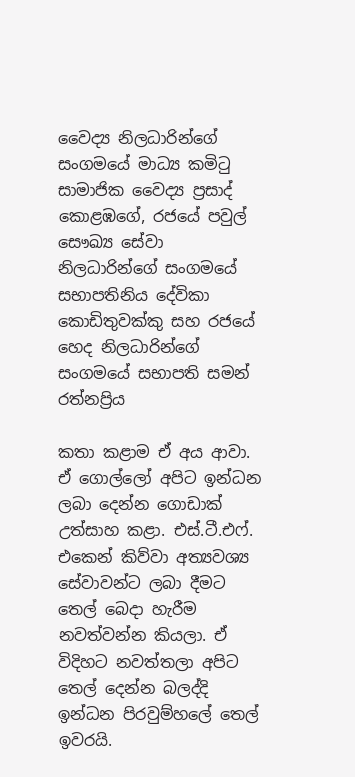වෛද්‍ය නිලධාරින්ගේ සංගමයේ මාධ්‍ය කමිටු සාමාජික වෛද්‍ය ප්‍රසාද් කොළඹගේ, රජයේ පවුල් සෞඛ්‍ය සේවා නිලධාරින්ගේ සංගමයේ සභාපතිනිය දේවිකා කොඩිතුවක්කු සහ රජයේ හෙද නිලධාරින්ගේ සංගමයේ සභාපති සමන් රත්නප්‍රිය

කතා කළාම ඒ අය ආවා. ඒ ගොල්ලෝ අපිට ඉන්ධන ලබා දෙන්න ගොඩාක් උත්සාහ කළා. එස්.ටී.එෆ්. එකෙන් කිව්වා අත්‍යවශ්‍ය සේවාවන්ට ලබා දීමට තෙල් බෙදා හැරීම නවත්වන්න කියලා. ඒ විදිහට නවත්තලා අපිට තෙල් දෙන්න බලද්දි ඉන්ධන පිරවුම්හලේ තෙල් ඉවරයි.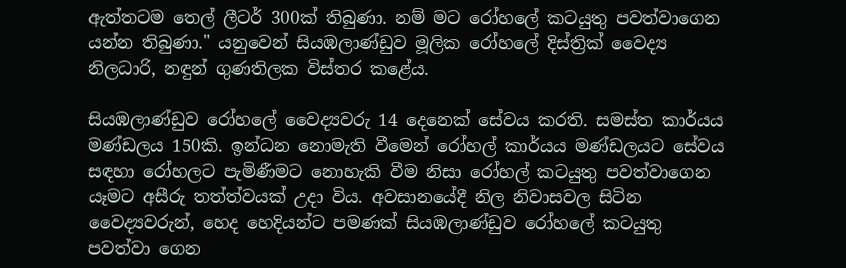ඇත්තටම තෙල් ලීටර් 300ක් තිබුණා. නම් මට රෝහලේ කටයුතු පවත්වාගෙන යන්න තිබුණා." යනුවෙන් සියඹලාණ්ඩුව මූලික රෝහලේ දිස්ත්‍රික් වෛද්‍ය නිලධාරි, නඳුන් ගුණතිලක විස්තර කළේය.

සියඹලාණ්ඩුව රෝහලේ වෛද්‍යවරු 14 දෙනෙක් සේවය කරති. සමස්ත කාර්යය මණ්ඩලය 150කි. ඉන්ධන නොමැති වීමෙන් රෝහල් කාර්යය මණ්ඩලයට සේවය සඳහා රෝහලට පැමිණීමට නොහැකි වීම නිසා රෝහල් කටයුතු පවත්වාගෙන යෑමට අසීරු තත්ත්වයක් උදා විය. අවසානයේදී නිල නිවාසවල සිටින වෛද්‍යවරුන්, හෙද හෙදියන්ට පමණක් සියඹලාණ්ඩුව රෝහලේ කටයුතු පවත්වා ගෙන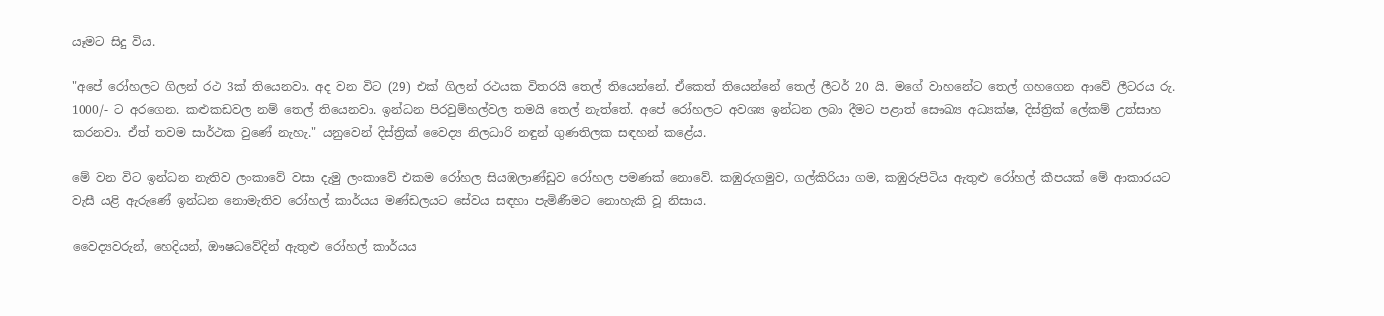යෑමට සිදු විය.

"අපේ රෝහලට ගිලන් රථ 3ක් තියෙනවා. අද වන විට (29) එක් ගිලන් රථයක විතරයි තෙල් තියෙන්නේ. ඒකෙත් තියෙන්නේ තෙල් ලීටර් 20 යි. මගේ වාහනේට තෙල් ගහගෙන ආවේ ලීටරය රු. 1000/- ට අරගෙන. කළුකඩවල නම් තෙල් තියෙනවා. ඉන්ධන පිරවුම්හල්වල තමයි තෙල් නැත්තේ. අපේ රෝහලට අවශ්‍ය ඉන්ධන ලබා දීමට පළාත් සෞඛ්‍ය අධ්‍යක්ෂ, දිස්ත්‍රික් ලේකම් උත්සාහ කරනවා. ඒත් තවම සාර්ථක වුණේ නැහැ." යනුවෙන් දිස්ත්‍රික් වෛද්‍ය නිලධාරි නඳුන් ගුණතිලක සඳහන් කළේය.

මේ වන විට ඉන්ධන නැතිව ලංකාවේ වසා දැමු ලංකාවේ එකම රෝහල සියඹලාණ්ඩුව රෝහල පමණක් නොවේ. කඹුරුගමුව, ගල්කිරියා ගම, කඹුරුපිටිය ඇතුළු රෝහල් කීපයක් මේ ආකාරයට වැසී යළි ඇරුණේ ඉන්ධන නොමැතිව රෝහල් කාර්යය මණ්ඩලයට සේවය සඳහා පැමිණීමට නොහැකි වූ නිසාය.

වෛද්‍යවරුන්, හෙදියන්, ඖෂධවේදින් ඇතුළු රෝහල් කාර්යය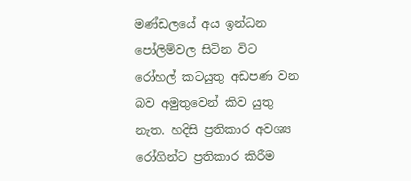මණ්ඩලයේ අය ඉන්ධන පෝලිම්වල සිටින විට රෝහල් කටයුතු අඩපණ වන බව අමුතුවෙන් කිව යුතු නැත. හදිසි ප්‍රතිකාර අවශ්‍ය රෝගින්ට ප්‍රතිකාර කිරීම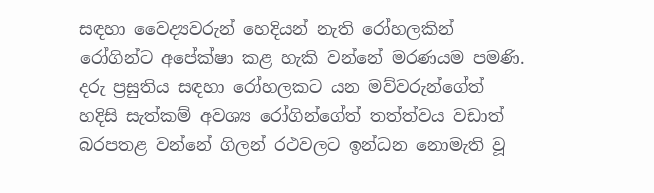සඳහා වෛද්‍යවරුන් හෙදියන් නැති රෝහලකින් රෝගින්ට අපේක්ෂා කළ හැකි වන්නේ මරණයම පමණි. දරු ප්‍රසුතිය සඳහා රෝහලකට යන මව්වරුන්ගේත් හදිසි සැත්කම් අවශ්‍ය රෝගින්ගේත් තත්ත්වය වඩාත් බරපතළ වන්නේ ගිලන් රථවලට ඉන්ධන නොමැති වූ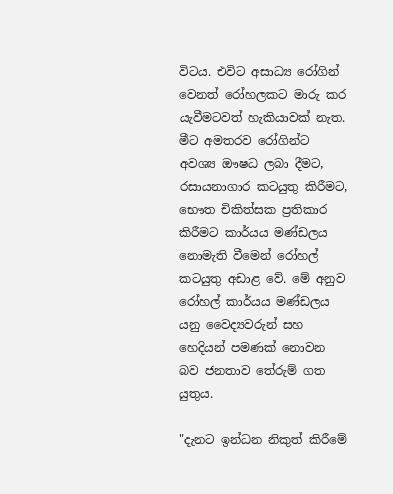විටය. එවිට අසාධ්‍ය රෝගින් වෙනත් රෝහලකට මාරු කර යැවීමටවත් හැකියාවක් නැත. මීට අමතරව රෝගින්ට අවශ්‍ය ඖෂධ ලබා දීමට, රසායනාගාර කටයුතු කිරීමට, භෞත චිකිත්සක ප්‍රතිකාර කිරීමට කාර්යය මණ්ඩලය නොමැති වීමෙන් රෝහල් කටයුතු අඩාළ වේ. මේ අනුව රෝහල් කාර්යය මණ්ඩලය යනු වෛද්‍යවරුන් සහ හෙදියන් පමණක් නොවන බව ජනතාව තේරුම් ගත යුතුය.

"දැනට ඉන්ධන නිකුත් කිරීමේ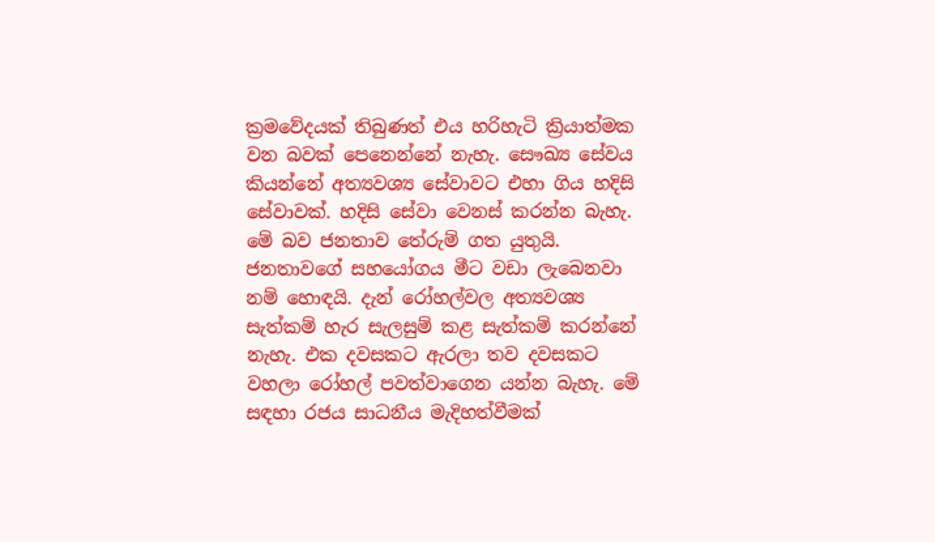ක්‍රමවේදයක් තිබුණත් එය හරිහැටි ක්‍රියාත්මක වන බවක් පෙනෙන්නේ නැහැ. සෞඛ්‍ය සේවය කියන්නේ අත්‍යවශ්‍ය සේවාවට එහා ගිය හදිසි සේවාවක්. හදිසි සේවා වෙනස් කරන්න බැහැ. මේ බව ජනතාව තේරුම් ගත යුතුයි. ජනතාවගේ සහයෝගය මීට වඩා ලැබෙනවා නම් හොඳයි. දැන් රෝහල්වල අත්‍යවශ්‍ය සැත්කම් හැර සැලසුම් කළ සැත්කම් කරන්නේ නැහැ. එක දවසකට ඇරලා තව දවසකට වහලා රෝහල් පවත්වාගෙන යන්න බැහැ. මේ සඳහා රජය සාධනීය මැදිහත්වීමක්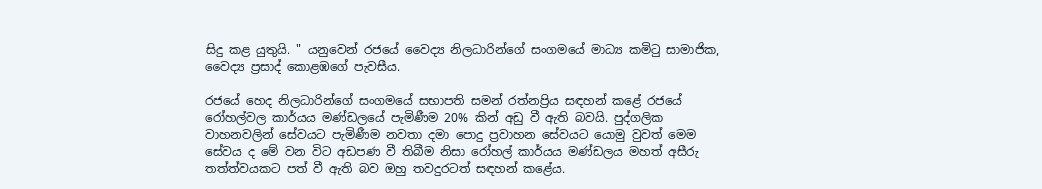සිදු කළ යුතුයි. " යනුවෙන් රජයේ වෛද්‍ය නිලධාරින්ගේ සංගමයේ මාධ්‍ය කමිටු සාමාජික, වෛද්‍ය ප්‍රසාද් කොළඹගේ පැවසීය.

රජයේ හෙද නිලධාරින්ගේ සංගමයේ සභාපති සමන් රත්නප්‍රිය සඳහන් කළේ රජයේ රෝහල්වල කාර්යය මණ්ඩලයේ පැමිණීම 20% කින් අඩු වී ඇති බවයි. පුද්ගලික වාහනවලින් සේවයට පැමිණීම නවතා දමා පොදු ප්‍රවාහන සේවයට යොමු වුවත් මෙම සේවය ද මේ වන විට අඩපණ වී තිබීම නිසා රෝහල් කාර්යය මණ්ඩලය මහත් අසීරු තත්ත්වයකට පත් වී ඇති බව ඔහු තවදුරටත් සඳහන් කළේය.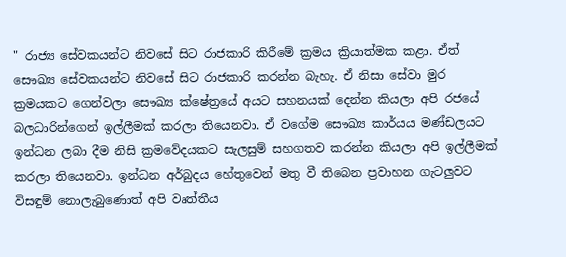" රාජ්‍ය සේවකයන්ට නිවසේ සිට රාජකාරි කිරීමේ ක්‍රමය ක්‍රියාත්මක කළා. ඒත් සෞඛ්‍ය සේවකයන්ට නිවසේ සිට රාජකාරි කරන්න බැහැ. ඒ නිසා සේවා මුර ක්‍රමයකට ගෙන්වලා සෞඛ්‍ය ක්ෂේත්‍රයේ අයට සහනයක් දෙන්න කියලා අපි රජයේ බලධාරින්ගෙන් ඉල්ලීමක් කරලා තියෙනවා. ඒ වගේම සෞඛ්‍ය කාර්යය මණ්ඩලයට ඉන්ධන ලබා දීම නිසි ක්‍රමවේදයකට සැලසුම් සහගතව කරන්න කියලා අපි ඉල්ලීමක් කරලා තියෙනවා. ඉන්ධන අර්බුදය හේතුවෙන් මතු වී තිබෙන ප්‍රවාහන ගැටලුවට විසඳුම් නොලැබුණොත් අපි වෘත්තීය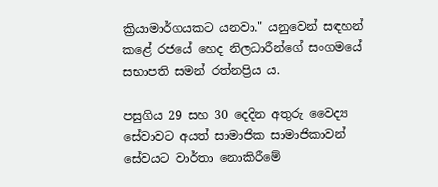ක්‍රියාමාර්ගයකට යනවා." යනුවෙන් සඳහන් කළේ රජයේ හෙද නිලධාරීන්ගේ සංගමයේ සභාපති සමන් රත්නප්‍රිය ය.

පසුගිය 29 සහ 30 දෙදින අතුරු වෛද්‍ය සේවාවට අයත් සාමාජික සාමාජිකාවන් සේවයට වාර්තා නොකිරීමේ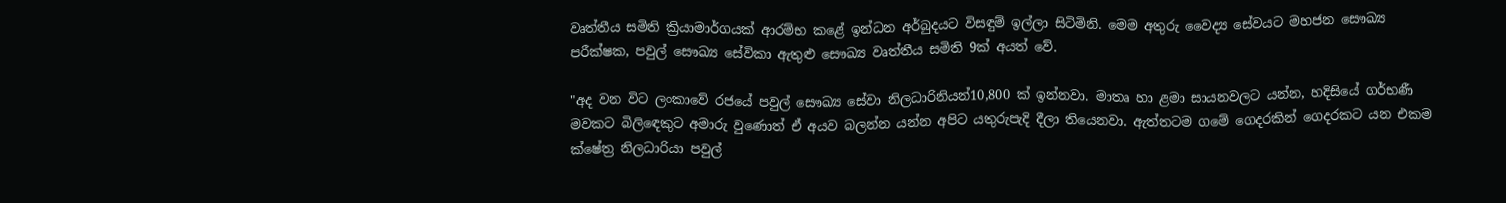වෘත්තීය සමිති ක්‍රියාමාර්ගයක් ආරම්භ කළේ ඉන්ධන අර්බුදයට විසඳුම් ඉල්ලා සිටිමිනි. මෙම අතුරු වෛද්‍ය සේවයට මහජන සෞඛ්‍ය පරීක්ෂක, පවුල් සෞඛ්‍ය සේවිකා ඇතුළු සෞඛ්‍ය වෘත්තීය සමිති 9ක් අයත් වේ.

"අද වන විට ලංකාවේ රජයේ පවුල් සෞඛ්‍ය සේවා නිලධාරිනියන්10,800 ක් ඉන්නවා. මාතෘ හා ළමා සායනවලට යන්න, හදිසියේ ගර්භණී මවකට බිලිඳෙකුට අමාරු වුණොත් ඒ අයව බලන්න යන්න අපිට යතුරුපැදි දීලා තියෙනවා. ඇත්තටම ගමේ ගෙදරකින් ගෙදරකට යන එකම ක්ෂේත්‍ර නිලධාරියා පවුල්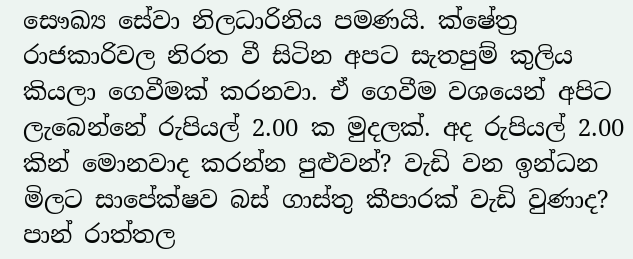සෞඛ්‍ය සේවා නිලධාරිනිය පමණයි. ක්ෂේත්‍ර රාජකාරිවල නිරත වී සිටින අපට සැතපුම් කුලිය කියලා ගෙවීමක් කරනවා. ඒ ගෙවීම වශයෙන් අපිට ලැබෙන්නේ රුපියල් 2.00 ක මුදලක්. අද රුපියල් 2.00 කින් මොනවාද කරන්න පුළුවන්? වැඩි වන ඉන්ධන මිලට සාපේක්ෂව බස් ගාස්තු කීපාරක් වැඩි වුණාද? පාන් රාත්තල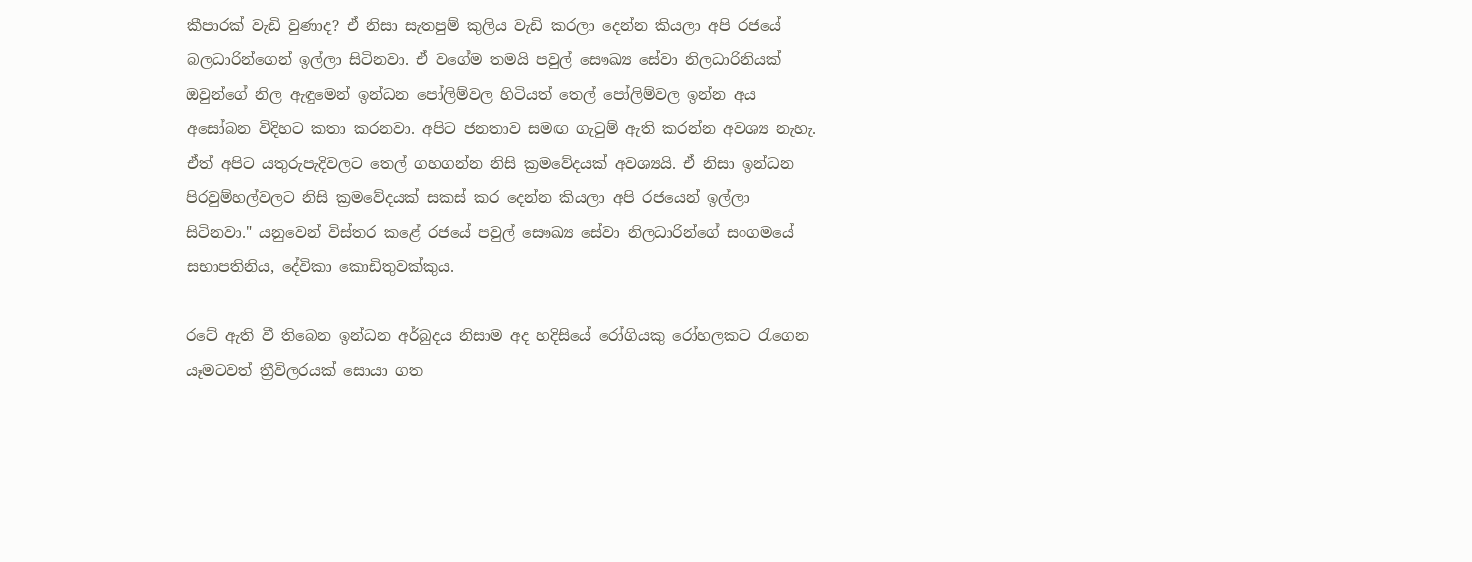කීපාරක් වැඩි වුණාද? ඒ නිසා සැතපුම් කුලිය වැඩි කරලා දෙන්න කියලා අපි රජයේ බලධාරින්ගෙන් ඉල්ලා සිටිනවා. ඒ වගේම තමයි පවුල් සෞඛ්‍ය සේවා නිලධාරිනියක් ඔවුන්ගේ නිල ඇඳුමෙන් ඉන්ධන පෝලිම්වල හිටියත් තෙල් පෝලිම්වල ඉන්න අය අසෝබන විදිහට කතා කරනවා. අපිට ජනතාව සමඟ ගැටුම් ඇති කරන්න අවශ්‍ය නැහැ. ඒත් අපිට යතුරුපැදිවලට තෙල් ගහගන්න නිසි ක්‍රමවේදයක් අවශ්‍යයි. ඒ නිසා ඉන්ධන පිරවුම්හල්වලට නිසි ක්‍රමවේදයක් සකස් කර දෙන්න කියලා අපි රජයෙන් ඉල්ලා සිටිනවා." යනුවෙන් විස්තර කළේ රජයේ පවුල් සෞඛ්‍ය සේවා නිලධාරින්ගේ සංගමයේ සභාපතිනිය, දේවිකා කොඩිතුවක්කුය.

රටේ ඇති වී තිබෙන ඉන්ධන අර්බුදය නිසාම අද හදිසියේ රෝගියකු රෝහලකට රැගෙන යෑමටවත් ත්‍රීවිලරයක් සොයා ගත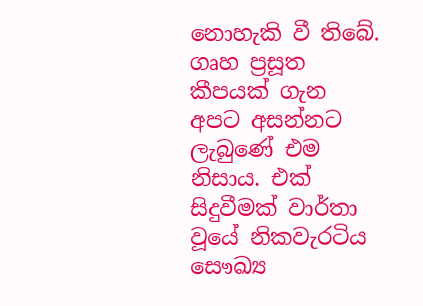නොහැකි වී තිබේ. ගෘහ ප්‍රසූත කීපයක් ගැන අපට අසන්නට ලැබුණේ එම නිසාය. එක් සිදුවීමක් වාර්තා වූයේ නිකවැරටිය සෞඛ්‍ය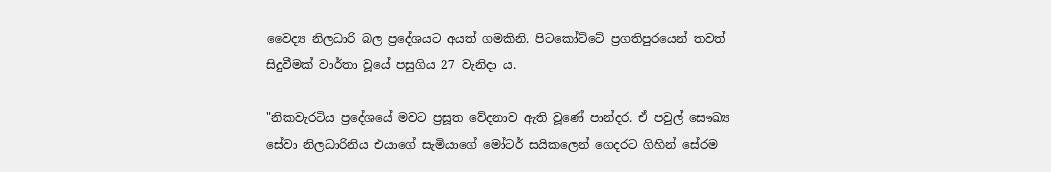වෛද්‍ය නිලධාරි බල ප්‍රදේශයට අයත් ගමකිනි. පිටකෝට්ටේ ප්‍රගතිපුරයෙන් තවත් සිදුවීමක් වාර්තා වූයේ පසුගිය 27 වැනිදා ය.

"නිකවැරටිය ප්‍රදේශයේ මවට ප්‍රසූත වේදනාව ඇති වූණේ පාන්දර. ඒ පවුල් සෞඛ්‍ය සේවා නිලධාරිනිය එයාගේ සැමියාගේ මෝටර් සයිකලෙන් ගෙදරට ගිහින් සේරම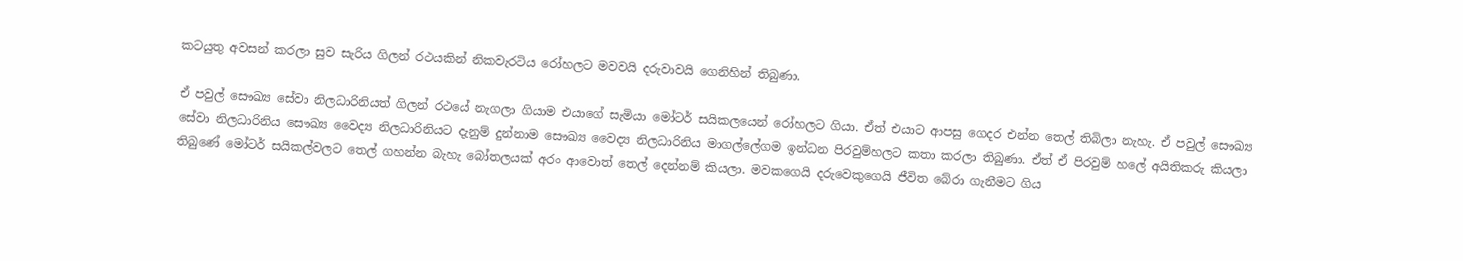කටයුතු අවසන් කරලා සුව සැරිය ගිලන් රථයකින් නිකවැරටිය රෝහලට මවවයි දරුවාවයි ගෙනිහින් තිබුණා.

ඒ පවුල් සෞඛ්‍ය සේවා නිලධාරිනියත් ගිලන් රථයේ නැගලා ගියාම එයාගේ සැමියා මෝටර් සයිකලයෙන් රෝහලට ගියා. ඒත් එයාට ආපසු ගෙදර එන්න තෙල් තිබිලා නැහැ. ඒ පවුල් සෞඛ්‍ය සේවා නිලධාරිනිය සෞඛ්‍ය වෛද්‍ය නිලධාරිනියට දැනුම් දුන්නාම සෞඛ්‍ය වෛද්‍ය නිලධාරිනිය මාගල්ලේගම ඉන්ධන පිරවුම්හලට කතා කරලා තිබුණා. ඒත් ඒ පිරවුම් හලේ අයිතිකරු කියලා තිබුණේ මෝටර් සයිකල්වලට තෙල් ගහන්න බැහැ බෝතලයක් අරං ආවොත් තෙල් දෙන්නම් කියලා. මවකගෙයි දරුවෙකුගෙයි ජීවිත බේරා ගැනීමට ගිය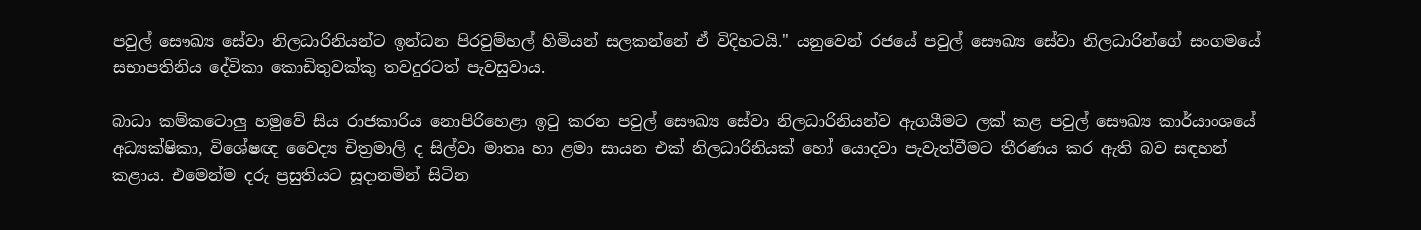පවුල් සෞඛ්‍ය සේවා නිලධාරිනියන්ට ඉන්ධන පිරවුම්හල් හිමියන් සලකන්නේ ඒ විදිහටයි." යනුවෙන් රජයේ පවුල් සෞඛ්‍ය සේවා නිලධාරින්ගේ සංගමයේ සභාපතිනිය දේවිකා කොඩිතුවක්කු තවදුරටත් පැවසුවාය.

බාධා කම්කටොලු හමුවේ සිය රාජකාරිය නොපිරිහෙළා ඉටු කරන පවුල් සෞඛ්‍ය සේවා නිලධාරිනියන්ව ඇගයීමට ලක් කළ පවුල් සෞඛ්‍ය කාර්යාංශයේ අධ්‍යක්ෂිකා, විශේෂඥ වෛද්‍ය චිත්‍රමාලි ද සිල්වා මාතෘ හා ළමා සායන එක් නිලධාරිනියක් හෝ යොදවා පැවැත්වීමට තීරණය කර ඇති බව සඳහන් කළාය. එමෙන්ම දරු ප්‍රසුතියට සූදානමින් සිටින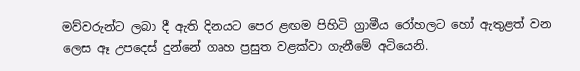මව්වරුන්ට ලබා දී ඇති දිනයට පෙර ළඟම පිහිටි ග්‍රාමීය රෝහලට හෝ ඇතුළත් වන ලෙස ඈ උපදෙස් දුන්නේ ගෘහ ප්‍රසුත වළක්වා ගැනීමේ අටියෙනි.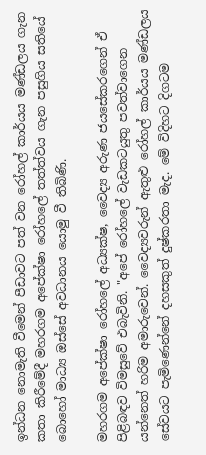ඉන්ධන නොමැති වීමෙන් පීඩාවට පත් වන රෝහල් කාර්යය මණ්ඩලය ගැන කතා කිරීමේදී මහරගම අපේක්ෂා රෝහලේ තත්ත්වය ගැන පසුගිය සතියේ බොහෝ මාධ්‍ය ඔස්සේ අවධානය යොමු වී තිබිණි.

මහරගම අපේක්ෂා රෝහලේ අධ්‍යක්ෂ, වෛද්‍ය අරුණ ජයසේකරගෙන් ඒ පිළිබඳව විමසුවේ එබැවිනි. "අපේ රෝහලේ වැඩකටයුතු පවත්වාගෙන යන්නෙත් හරිම අමාරුවෙන්. වෛද්‍යවරුන් ඇතුළු රෝහල් කාර්යය මණ්ඩලය සේවයට පැමිණෙන්නේ දහසකුත් දුෂ්කරතා මැද. මේ විදිහට දිගටම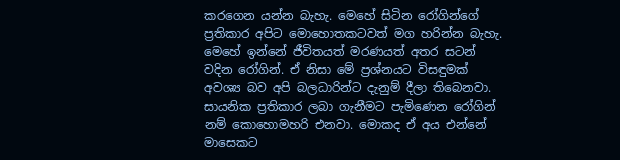කරගෙන යන්න බැහැ. මෙහේ සිටින රෝගින්ගේ ප්‍රතිකාර අපිට මොහොතකටවත් මග හරින්න බැහැ. මෙහේ ඉන්නේ ජීවිතයත් මරණයත් අතර සටන් වදින රෝගින්. ඒ නිසා මේ ප්‍රශ්නයට විසඳුමක් අවශ්‍ය බව අපි බලධාරින්ට දැනුම් දීලා තිබෙනවා. සායනික ප්‍රතිකාර ලබා ගැනීමට පැමිණෙන රෝගින් නම් කොහොමහරි එනවා. මොකද ඒ අය එන්නේ මාසෙකට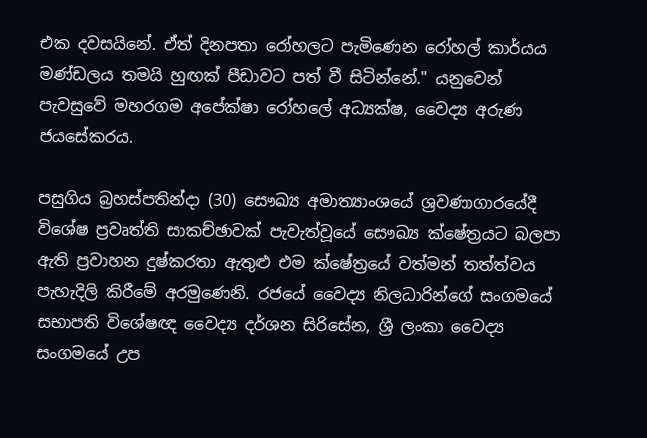එක දවසයිනේ. ඒත් දිනපතා රෝහලට පැමිණෙන රෝහල් කාර්යය මණ්ඩලය තමයි හුඟක් පීඩාවට පත් වී සිටින්නේ." යනුවෙන් පැවසුවේ මහරගම අපේක්ෂා රෝහලේ අධ්‍යක්ෂ, වෛද්‍ය අරුණ ජයසේකරය.

පසුගිය බ්‍රහස්පතින්දා (30) සෞඛ්‍ය අමාත්‍යාංශයේ ශ්‍රවණාගාරයේදී විශේෂ ප්‍රවෘත්ති සාකච්ඡාවක් පැවැත්වූයේ සෞඛ්‍ය ක්ෂේත්‍රයට බලපා ඇති ප්‍රවාහන දුෂ්කරතා ඇතුළු එම ක්ෂේත්‍රයේ වත්මන් තත්ත්වය පැහැදිලි කිරීමේ අරමුණෙනි. රජයේ වෛද්‍ය නිලධාරින්ගේ සංගමයේ සභාපති විශේෂඥ වෛද්‍ය දර්ශන සිරිසේන, ශ්‍රී ලංකා වෛද්‍ය සංගමයේ උප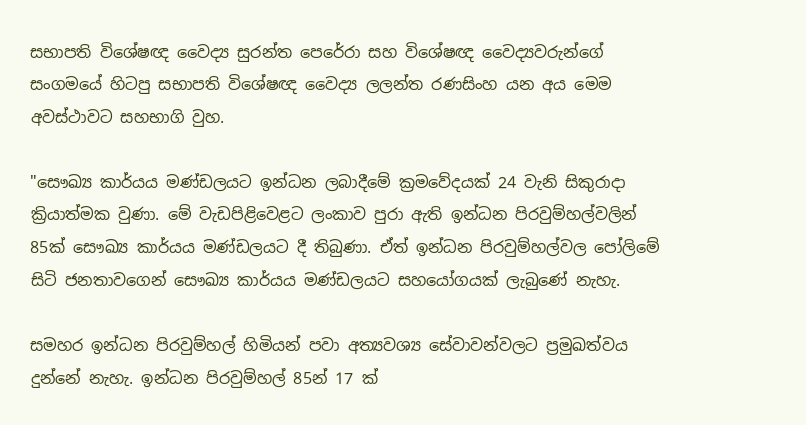සභාපති විශේෂඥ වෛද්‍ය සුරන්ත පෙරේරා සහ විශේෂඥ වෛද්‍යවරුන්ගේ සංගමයේ හිටපු සභාපති විශේෂඥ වෛද්‍ය ලලන්ත රණසිංහ යන අය මෙම අවස්ථාවට සහභාගි වුහ.

"සෞඛ්‍ය කාර්යය මණ්ඩලයට ඉන්ධන ලබාදීමේ ක්‍රමවේදයක් 24 වැනි සිකුරාදා ක්‍රියාත්මක වුණා. මේ වැඩපිළිවෙළට ලංකාව පුරා ඇති ඉන්ධන පිරවුම්හල්වලින් 85ක් සෞඛ්‍ය කාර්යය මණ්ඩලයට දී තිබුණා. ඒත් ඉන්ධන පිරවුම්හල්වල පෝලිමේ සිටි ජනතාවගෙන් සෞඛ්‍ය කාර්යය මණ්ඩලයට සහයෝගයක් ලැබුණේ නැහැ.

සමහර ඉන්ධන පිරවුම්හල් හිමියන් පවා අත්‍යවශ්‍ය සේවාවන්වලට ප්‍රමුඛත්වය දුන්නේ නැහැ. ඉන්ධන පිරවුම්හල් 85න් 17 ක්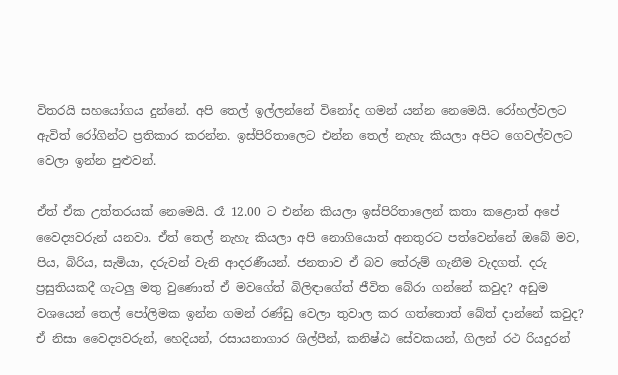විතරයි සහයෝගය දුන්නේ. අපි තෙල් ඉල්ලන්නේ විනෝද ගමන් යන්න නෙමෙයි. රෝහල්වලට ඇවිත් රෝගින්ට ප්‍රතිකාර කරන්න. ඉස්පිරිතාලෙට එන්න තෙල් නැහැ කියලා අපිට ගෙවල්වලට වෙලා ඉන්න පුළුවන්.

ඒත් ඒක උත්තරයක් නෙමෙයි. රෑ 12.00 ට එන්න කියලා ඉස්පිරිතාලෙන් කතා කළොත් අපේ වෛද්‍යවරුන් යනවා. ඒත් තෙල් නැහැ කියලා අපි නොගියොත් අනතුරට පත්වෙන්නේ ඔබේ මව, පිය, බිරිය, සැමියා, දරුවන් වැනි ආදරණීයන්. ජනතාව ඒ බව තේරුම් ගැනීම වැදගත්. දරු ප්‍රසුතියකදී ගැටලු මතු වුණොත් ඒ මවගේත් බිලිඳාගේත් ජීවිත බේරා ගන්නේ කවුද? අඩුම වශයෙන් තෙල් පෝලිමක ඉන්න ගමන් රණ්ඩු වෙලා තුවාල කර ගත්තොත් බේත් දාන්නේ කවුද? ඒ නිසා වෛද්‍යවරුන්, හෙදියන්, රසායනාගාර ශිල්පීන්, කනිෂ්ඨ සේවකයන්, ගිලන් රථ රියදුරන්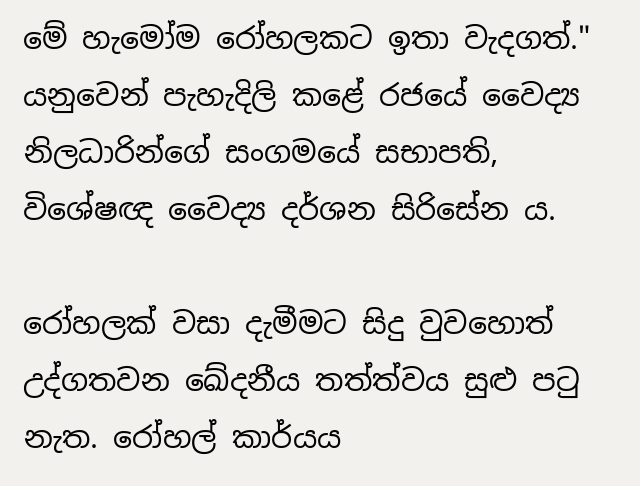මේ හැමෝම රෝහලකට ඉතා වැදගත්." යනුවෙන් පැහැදිලි කළේ රජයේ වෛද්‍ය නිලධාරින්ගේ සංගමයේ සභාපති, විශේෂඥ වෛද්‍ය දර්ශන සිරිසේන ය.

රෝහලක් වසා දැමීමට සිදු වුවහොත් උද්ගතවන ඛේදනීය තත්ත්වය සුළු පටු නැත. රෝහල් කාර්යය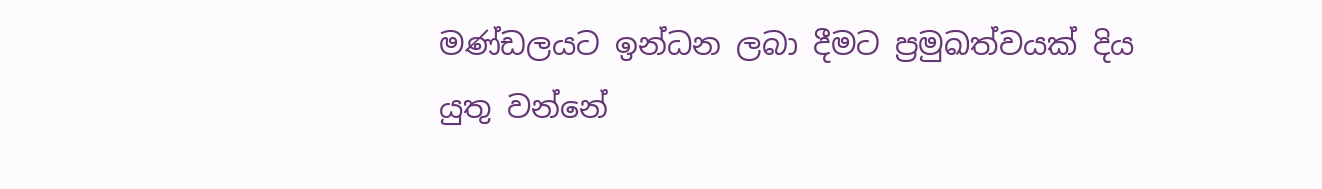මණ්ඩලයට ඉන්ධන ලබා දීමට ප්‍රමුඛත්වයක් දිය යුතු වන්නේ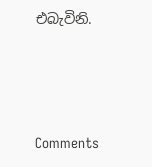එබැවිනි.





Comments